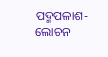ପଦ୍ମପଳାଶ-ଲୋଚନ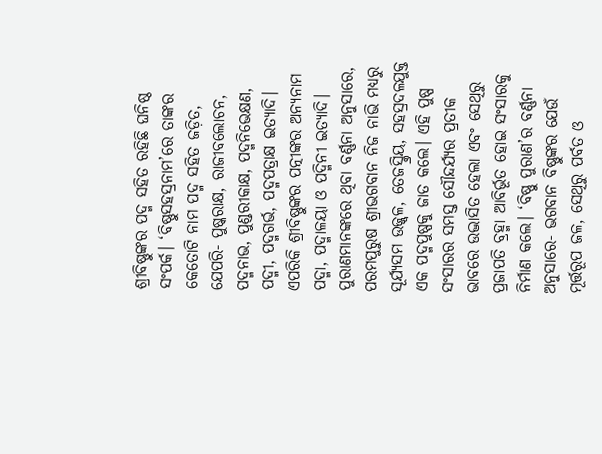ଶ୍ରୀବିଷ୍ଣୁଙ୍କର ପଦ୍ମ ସହିତ ରହିଛି ଘନିଷ୍ଠ ସଂପର୍କ। ‘ବିଷ୍ଣୁସହସ୍ରନାମ’ରେ ତାଙ୍କର କେତୋଟି ନାମ ପଦ୍ମ ସହିତ ଜଡ଼ିତ, ଯେପରି- ପୁଷ୍କରାକ୍ଷ, ରାଜୀବଲୋଚନ, ପଦ୍ମନାଭ, ପୁଣ୍ଡରୀକାକ୍ଷ, ପଦ୍ମନିଭେକ୍ଷଣ, ପଦ୍ମୀ, ପଦ୍ମଗର୍ଭ, ପଦ୍ମପତ୍ରାକ୍ଷ ଇତ୍ୟାଦି। ଏପରିକି ଶ୍ରୀବିଷ୍ଣୁଙ୍କର ପତ୍ନୀଙ୍କର ଅନ୍ୟନାମ ପଦ୍ମା, ପଦ୍ମାଳୟା ଓ ପଦ୍ମିନୀ ଇତ୍ୟାଦି। ପୁରାଣମାନଙ୍କରେ ଥିବା ବର୍ଣ୍ଣନା ଅନୁସାରେ, ପରମପୁରୁଷ ଶ୍ରୀଭଗବାନ ନିଜ ନାଭି ମଧ୍ୟରୁ ସୂର୍ଯ୍ୟସମ ଉଜ୍ଜ୍ୱଳ, ତେଜସ୍କ୍ରିୟ, ସହସ୍ରଦଳଯୁକ୍ତ ଏକ ପଦ୍ମପୁଷ୍ପକୁ ଜାତ କଲେ। ଏହି ପୁଷ୍ପ ସଂସାରର ସମସ୍ତ ସୌନ୍ଦର୍ଯ୍ୟର ପ୍ରତୀକ ଭାବରେ ଉଦ୍ଭାସିତ ହେଲା ଏବଂ ସେଥିରୁ ପ୍ରଜାପତି ବ୍ରହ୍ମା ଆବିର୍ଭୂତ ହୋଇ ସଂସାରକୁ ନିର୍ମାଣ କଲେ। ‘ବିଷ୍ଣୁ ପୁରାଣ’ର ବର୍ଣ୍ଣନା ଅନୁସାରେ- ଭଗବାନ ବିଷ୍ଣୁଙ୍କର ଯେଉଁ ମୂର୍ତ୍ତରୂପ ଜଳ, ସେଥିରୁ ପର୍ବତ ଓ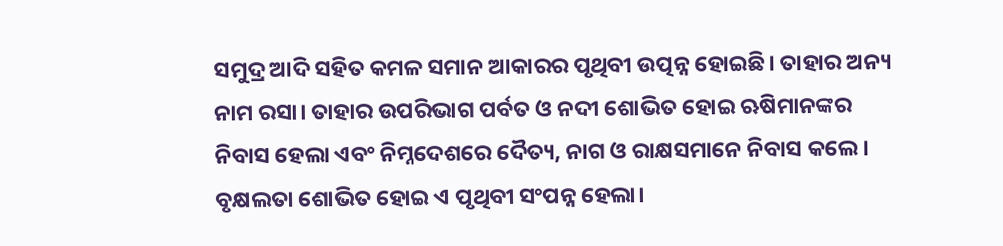ସମୁଦ୍ର ଆଦି ସହିତ କମଳ ସମାନ ଆକାରର ପୃଥିବୀ ଉତ୍ପନ୍ନ ହୋଇଛି। ତାହାର ଅନ୍ୟ ନାମ ରସା। ତାହାର ଉପରିଭାଗ ପର୍ବତ ଓ ନଦୀ ଶୋଭିତ ହୋଇ ଋଷିମାନଙ୍କର ନିବାସ ହେଲା ଏବଂ ନିମ୍ନଦେଶରେ ଦୈତ୍ୟ, ନାଗ ଓ ରାକ୍ଷସମାନେ ନିବାସ କଲେ। ବୃକ୍ଷଲତା ଶୋଭିତ ହୋଇ ଏ ପୃଥିବୀ ସଂପନ୍ନ ହେଲା।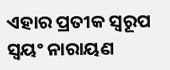ଏହାର ପ୍ରତୀକ ସ୍ୱରୂପ ସ୍ୱୟଂ ନାରାୟଣ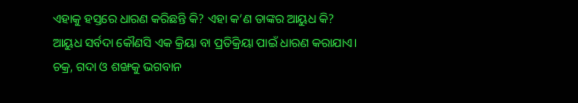ଏହାକୁ ହସ୍ତରେ ଧାରଣ କରିଛନ୍ତି କି? ଏହା କ’ଣ ତାଙ୍କର ଆୟୁଧ କି?
ଆୟୁଧ ସର୍ବଦା କୌଣସି ଏକ କ୍ରିୟା ବା ପ୍ରତିକ୍ରିୟା ପାଇଁ ଧାରଣ କରାଯାଏ। ଚକ୍ର, ଗଦା ଓ ଶଙ୍ଖକୁ ଭଗବାନ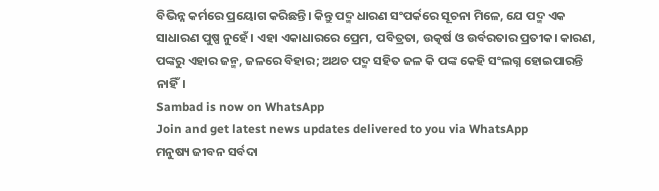ବିଭିନ୍ନ କର୍ମରେ ପ୍ରୟୋଗ କରିଛନ୍ତି। କିନ୍ତୁ ପଦ୍ମ ଧାରଣ ସଂପର୍କରେ ସୂଚନା ମିଳେ, ଯେ ପଦ୍ମ ଏକ ସାଧାରଣ ପୁଷ୍ପ ନୁହେଁ। ଏହା ଏକାଧାରରେ ପ୍ରେମ, ପବିତ୍ରତା, ଉତ୍କର୍ଷ ଓ ଉର୍ବରତାର ପ୍ରତୀକ। କାରଣ, ପଙ୍କରୁ ଏହାର ଜନ୍ମ, ଜଳରେ ବିହାର; ଅଥଚ ପଦ୍ମ ସହିତ ଜଳ କି ପଙ୍କ କେହି ସଂଲଗ୍ନ ହୋଇପାରନ୍ତି ନାହିଁ।
Sambad is now on WhatsApp
Join and get latest news updates delivered to you via WhatsApp
ମନୁଷ୍ୟ ଜୀବନ ସର୍ବଦା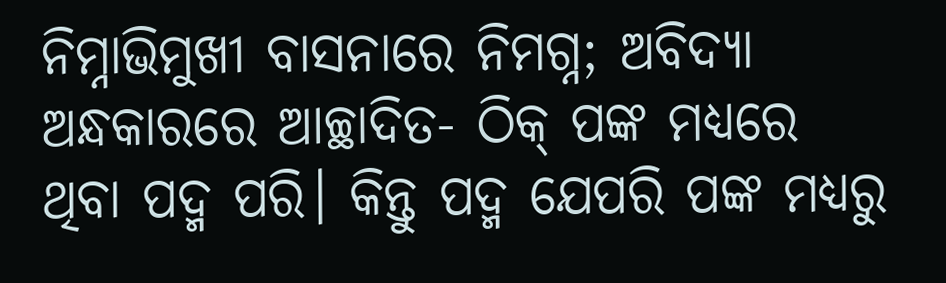ନିମ୍ନାଭିମୁଖୀ ବାସନାରେ ନିମଗ୍ନ; ଅବିଦ୍ୟା ଅନ୍ଧକାରରେ ଆଚ୍ଛାଦିତ- ଠିକ୍ ପଙ୍କ ମଧ୍ୟରେ ଥିବା ପଦ୍ମ ପରି। କିନ୍ତୁ ପଦ୍ମ ଯେପରି ପଙ୍କ ମଧ୍ୟରୁ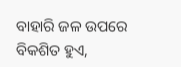ବାହାରି ଜଳ ଉପରେ ବିକଶିତ ହୁଏ,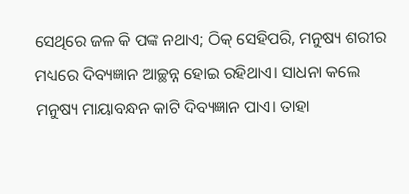ସେଥିରେ ଜଳ କି ପଙ୍କ ନଥାଏ; ଠିକ୍ ସେହିପରି, ମନୁଷ୍ୟ ଶରୀର ମଧ୍ୟରେ ଦିବ୍ୟଜ୍ଞାନ ଆଚ୍ଛନ୍ନ ହୋଇ ରହିଥାଏ। ସାଧନା କଲେ ମନୁଷ୍ୟ ମାୟାବନ୍ଧନ କାଟି ଦିବ୍ୟଜ୍ଞାନ ପାଏ। ତାହା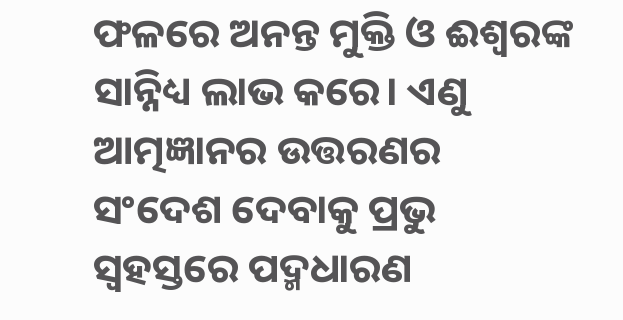ଫଳରେ ଅନନ୍ତ ମୁକ୍ତି ଓ ଈଶ୍ୱରଙ୍କ ସାନ୍ନିଧ୍ୟ ଲାଭ କରେ। ଏଣୁ ଆତ୍ମଜ୍ଞାନର ଉତ୍ତରଣର ସଂଦେଶ ଦେବାକୁ ପ୍ରଭୁ ସ୍ୱହସ୍ତରେ ପଦ୍ମଧାରଣ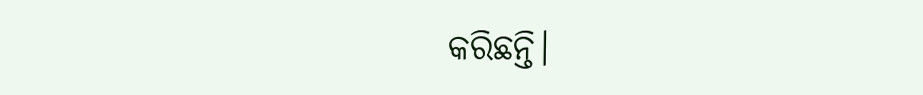କରିଛନ୍ତି।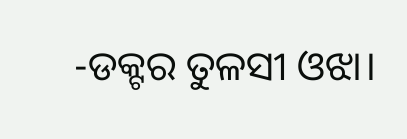-ଡକ୍ଟର ତୁଳସୀ ଓଝା।